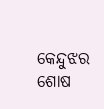କେନ୍ଦୁଝର ଶୋଷ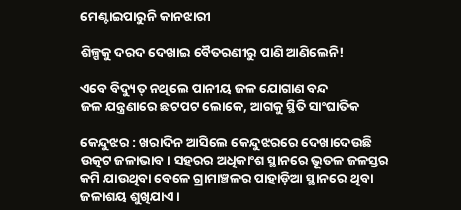ମେଣ୍ଟାଇପାରୁନି କାନଝାରୀ

ଶିଳ୍ପକୁ ଦରଦ ଦେଖାଇ ବୈତରଣୀରୁ ପାଣି ଆଣିଲେନି!

ଏବେ ବିଦ୍ୟୁତ୍‌ ନଥି‌ଲେ ପାନୀୟ ଜଳ ଯୋଗାଣ ବନ୍ଦ
ଜଳ ଯନ୍ତ୍ରଣାରେ ଛଟପଟ ଲୋକେ, ଆଗକୁ ସ୍ଥିତି ସାଂଘାତିକ

କେନ୍ଦୁଝର : ଖରାଦିନ ଆସିଲେ କେନ୍ଦୁଝରରେ ଦେଖାଦେଉଛି ଉତ୍କଟ ଜଳାଭାବ। ସହରର ଅଧିକାଂଶ ସ୍ଥାନରେ ଭୂତଳ ଜଳସ୍ତର କମି ଯାଉଥିବା ବେଳେ ଗ୍ରାମାଞ୍ଚଳର ପାହାଡ଼ିଆ ସ୍ଥାନରେ ଥିବା ଜଳାଶୟ ଶୁଖିଯାଏ।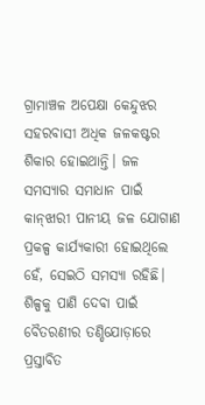ଗ୍ରାମାଞ୍ଚଳ ଅପେକ୍ଷା କେନ୍ଦୁଝର ସହରବାସୀ ଅଧିକ ଜଳକଷ୍ଟର ଶିକାର ହୋଇଥାନ୍ତି। ଜଳ ସମସ୍ୟାର ସମାଧାନ ପାଇଁ କାନ୍‌ଝାରୀ ପାନୀୟ ଜଳ ଯୋଗାଣ ପ୍ରକଳ୍ପ କାର୍ଯ୍ୟକାରୀ ହୋଇଥିଲେ ହେଁ, ସେଇଠି ସମସ୍ୟା ରହିଛି। ଶିଳ୍ପକୁ ପାଣି ଦେବା ପାଇଁ ବୈତରଣୀର ତଣ୍ଡିଯୋଡ଼ାରେ ପ୍ରସ୍ତାବିତ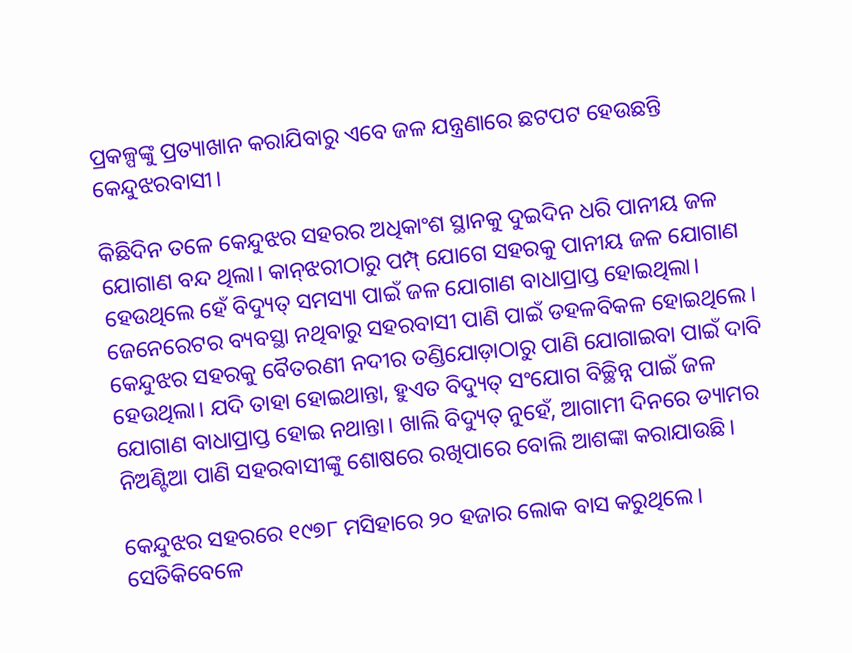ପ୍ରକଳ୍ପଙ୍କୁ ପ୍ରତ୍ୟାଖାନ କରାଯିବାରୁ ଏବେ ଜଳ ଯନ୍ତ୍ରଣାରେ ଛଟପଟ ହେଉଛନ୍ତି କେନ୍ଦୁଝରବାସୀ।

କିଛିଦିନ ତଳେ କେନ୍ଦୁଝର ସହରର ଅଧିକାଂଶ ସ୍ଥାନକୁ ଦୁଇଦିନ ଧରି ପାନୀୟ ଜଳ ଯୋଗାଣ ବନ୍ଦ ଥିଲା। କାନ୍‌ଝରୀଠାରୁ ପମ୍ପ୍‌ ଯୋଗେ ସହରକୁ ପାନୀୟ ଜଳ ଯୋଗାଣ ହେଉଥିଲେ ହେଁ ବିଦ୍ୟୁତ୍‌ ସମସ୍ୟା ପାଇଁ ଜଳ ଯୋଗାଣ ବାଧାପ୍ରାପ୍ତ ହୋଇଥିଲା। ଜେନେରେଟର ବ୍ୟବସ୍ଥା ନଥିବାରୁ ସହରବାସୀ ‌ପାଣି ପାଇଁ ଡହଳବିକଳ ହୋଇଥିଲେ। କେନ୍ଦୁଝର ସହରକୁ ବୈତରଣୀ ନଦୀର ତଣ୍ଡିଯୋଡ଼ାଠାରୁ ପାଣି ଯୋଗାଇବା ପାଇଁ ଦାବି ହେଉଥିଲା। ଯଦି ତାହା ହୋଇଥାନ୍ତା, ହୁଏତ ବିଦ୍ୟୁତ୍‌ ସଂଯୋଗ ବିଚ୍ଛିନ୍ନ ପାଇଁ ଜଳ ଯୋଗାଣ ବାଧାପ୍ରାପ୍ତ ହୋଇ ନଥାନ୍ତା। ଖାଲି ବିଦ୍ୟୁତ୍‌ ନୁହେଁ, ଆଗାମୀ ଦିନରେ ଡ୍ୟାମର ନିଅଣ୍ଟିଆ ପାଣି ସହରବାସୀଙ୍କୁ ଶୋଷରେ ରଖିପାରେ ବୋଲି ଆଶଙ୍କା କରାଯାଉଛି।

କେନ୍ଦୁଝର ସହରରେ ୧୯୭୮ ମସିହାରେ ୨୦ ହଜାର ଲୋକ ବାସ କରୁଥିଲେ। ସେତିକିବେଳେ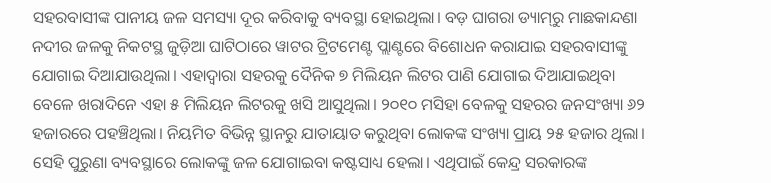ସହରବାସୀଙ୍କ ପାନୀୟ ଜଳ ସମସ୍ୟା ଦୂର କରିବାକୁ ବ୍ୟବସ୍ଥା ହୋଇଥିଲା। ବଡ଼ ଘାଗରା ଡ୍ୟାମ୍‌ରୁ ମାଛକାନ୍ଦଣା ନଦୀର ଜଳକୁ ନିକଟସ୍ଥ ଜୁଡ଼ିଆ ଘାଟିଠାରେ ୱାଟର ଟ୍ରିଟମେଣ୍ଟ ପ୍ଲାଣ୍ଟରେ ବିଶୋଧନ କରାଯାଇ ସହରବାସୀଙ୍କୁ ଯୋଗାଇ ଦିଆଯାଉଥିଲା। ଏହାଦ୍ବାରା ସହରକୁ ଦୈନିକ ୭ ମିଲିୟନ ଲିଟର ପାଣି ଯୋଗାଇ ଦିଆଯାଇଥିବା ବେଳେ ଖରାଦିନେ ଏହା ୫ ମିଲିୟନ ଲିଟରକୁ ଖସି ଆସୁଥିଲା। ୨୦୧୦ ମସିହା ବେଳକୁ ସହରର ଜନସଂଖ୍ୟା ୬୨ ହଜାରରେ ପହଞ୍ଚିଥିଲା। ନିୟମିତ ବିଭିନ୍ନ ସ୍ଥାନରୁ ଯାତାୟାତ କରୁଥିବା ଲୋକଙ୍କ ସଂଖ୍ୟା ପ୍ରାୟ ୨୫ ହଜାର ଥିଲା। ସେହି ପୁରୁଣା ବ୍ୟବସ୍ଥାରେ ଲୋକଙ୍କୁ ଜଳ ଯୋଗାଇବା କଷ୍ଟସାଧ୍ୟ ହେଲା। ଏଥିପାଇଁ କେନ୍ଦ୍ର ସରକାରଙ୍କ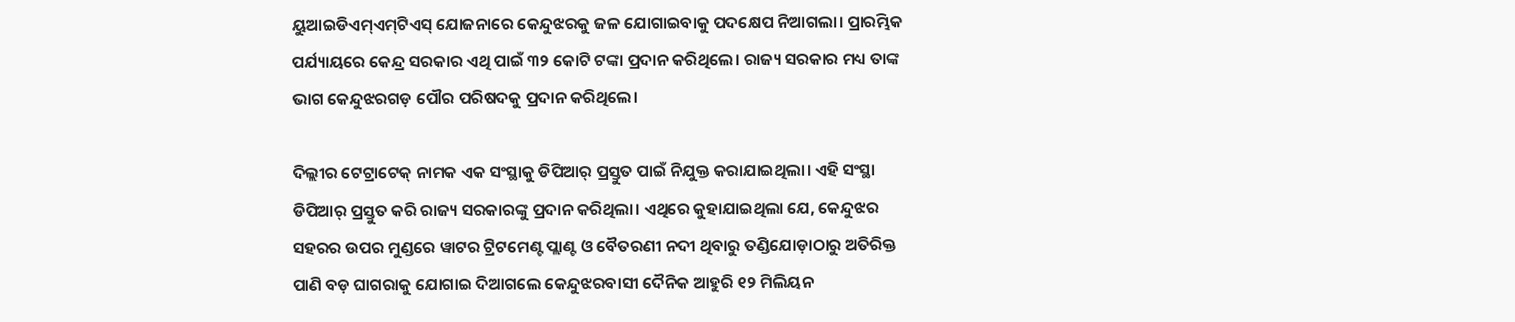ୟୁଆଇଡିଏମ୍‌ଏମ୍‌ଟିଏସ୍‌ ଯୋଜନାରେ କେନ୍ଦୁଝରକୁ ଜଳ ଯୋଗାଇବାକୁ ‌ପଦକ୍ଷେପ ନିଆଗଲା। ପ୍ରାରମ୍ଭିକ ପର୍ଯ୍ୟାୟ‌ରେ କେନ୍ଦ୍ର ସରକାର ଏଥି ପାଇଁ ୩୨ କୋଟି ଟଙ୍କା ପ୍ରଦାନ କରିଥିଲେ। ରାଜ୍ୟ ସରକାର ମଧ୍ୟ ତାଙ୍କ ଭାଗ କେନ୍ଦୁଝରଗଡ଼‌ ପୌର ପରିଷଦକୁ ପ୍ରଦାନ କରିଥିଲେ।

ଦିଲ୍ଲୀର ଟେ‌ଟ୍ରାଟେକ୍‌ ନାମକ ଏକ ସଂସ୍ଥାକୁ ଡିପିଆର୍‌ ପ୍ରସ୍ତୁତ ପାଇଁ ନିଯୁକ୍ତ କରାଯାଇଥିଲା। ଏହି ସଂସ୍ଥା ଡିପିଆର୍‌ ପ୍ରସ୍ତୁତ କରି ରାଜ୍ୟ ସରକାରଙ୍କୁ ପ୍ରଦାନ କରିଥିଲା। ଏଥିରେ କୁହାଯାଇଥିଲା ଯେ, କେନ୍ଦୁଝର ସହରର ଉପର ମୁଣ୍ଡରେ ୱାଟର ଟ୍ରିଟମେଣ୍ଟ ପ୍ଲାଣ୍ଟ ଓ ବୈତରଣୀ ନଦୀ ଥିବାରୁ ତଣ୍ଡିଯୋଡ଼ାଠାରୁ ଅତିରିକ୍ତ ପାଣି ବଡ଼ ଘାଗରାକୁ ଯୋଗାଇ ଦିଆଗଲେ କେନ୍ଦୁଝରବାସୀ ଦୈନିକ ଆହୁରି ୧୨ ମିଲିୟନ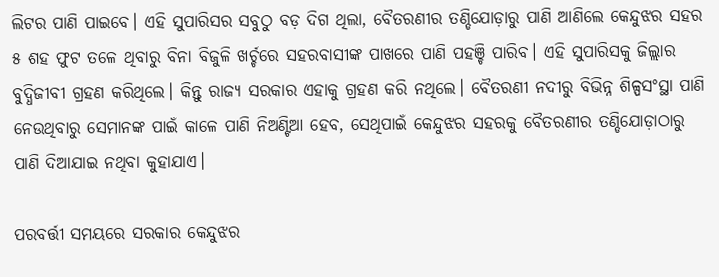ଲିଟର ପାଣି ପାଇବେ। ଏହି ସୁପାରିସ‌‌ର ସବୁଠୁ ବଡ଼ ଦିଗ ଥିଲା, ବୈତରଣୀର ତଣ୍ଡିଯୋଡ଼ାରୁ ପାଣି ଆଣିଲେ କେନ୍ଦୁଝର ସହର ୫ ଶହ ଫୁଟ ତଳେ ଥିବାରୁ ବିନା ବିଜୁଳି ଖର୍ଚ୍ଚରେ ସହରବାସୀଙ୍କ ପାଖରେ ପାଣି ପହଞ୍ଚି ପାରିବ। ଏହି ସୁପାରିସକୁ ଜିଲ୍ଲାର ବୁଦ୍ଧିଜୀବୀ ଗ୍ରହଣ କରିଥିଲେ। କିନ୍ତୁ ରାଜ୍ୟ ସରକାର ଏହାକୁ ଗ୍ରହଣ କରି ନଥିଲେ। ବୈତରଣୀ ନଦୀରୁ ବିଭିନ୍ନ ଶିଳ୍ପସଂସ୍ଥା ପାଣି ନେଉଥିବାରୁ ସେମାନଙ୍କ ପାଇଁ କାଳେ ପାଣି ନିଅଣ୍ଟିଆ ହେବ, ସେଥିପାଇଁ କେନ୍ଦୁଝର ସହରକୁ ବୈତରଣୀର ତଣ୍ଡିଯୋଡ଼ାଠାରୁ ପାଣି ଦିଆଯାଇ ନଥିବା କୁହାଯାଏ।

ପରବର୍ତ୍ତୀ ସମୟରେ ସରକାର କେନ୍ଦୁଝର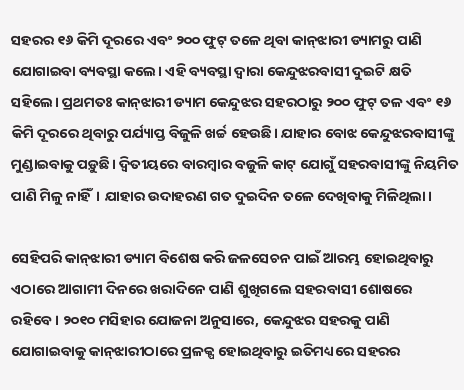ସହରର ୧୬ କିମି ଦୂରରେ ଏବଂ ୨୦୦ ଫୁଟ୍‌ ତଳେ ଥିବା କାନ୍‌ଝାରୀ ଡ୍ୟାମରୁ ପାଣି ଯୋଗାଇବା ବ୍ୟବସ୍ଥା କଲେ। ଏହି ବ୍ୟବସ୍ଥା ଦ୍ବାରା କେନ୍ଦୁଝରବାସୀ ଦୁଇଟି କ୍ଷତି ସହିଲେ। ପ୍ରଥମତଃ କାନ୍‌ଝାରୀ ‌ଡ୍ୟାମ କେନ୍ଦୁଝର ସହରଠାରୁ ୨୦୦ ଫୁଟ୍‌ ତଳ ଏବଂ ୧୬ କିମି ଦୂରରେ ଥିବାରୁ ପର୍ଯ୍ୟାପ୍ତ ବିଜୁଳି ଖର୍ଚ୍ଚ ହେଉଛି। ଯାହାର ବୋଝ କେନ୍ଦୁଝରବାସୀଙ୍କୁ ମୁଣ୍ଡାଇବାକୁ ପଡ଼ୁଛି। ଦ୍ବିତୀୟରେ ବାରମ୍ବାର ବଜୁଳି କାଟ୍‌ ଯୋଗୁଁ ସହରବାସୀଙ୍କୁ ନିୟମିତ ପାଣି ମିଳୁ ନାହିଁ। ଯାହାର ଉଦାହରଣ ଗତ ଦୁଇଦିନ ତଳେ ଦେଖିବାକୁ ମିଳିଥିଲା।

ସେହିପରି କାନ୍‌ଝାରୀ ଡ୍ୟାମ ବିଶେଷ କରି ଜଳସେଚନ ପାଇଁ ଆରମ୍ଭ ହୋଇଥିବାରୁ ଏଠାରେ ଆଗାମୀ ଦିନରେ ଖରାଦିନେ ପାଣି ଶୁଖିଗଲେ ସହରବାସୀ ଶୋଷରେ ରହିବେ। ୨୦୧୦ ମସିହାର ଯୋଜନା ଅନୁସାରେ, କେନ୍ଦୁଝର ସହରକୁ ପାଣି ଯୋଗାଇବାକୁ କାନ୍‌ଝାରୀଠାରେ ପ୍ରଳକ୍ପ ହୋଇଥିବାରୁ ଇତିମଧ୍ୟରେ ସହରର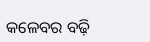କଳେବର ବଢ଼ି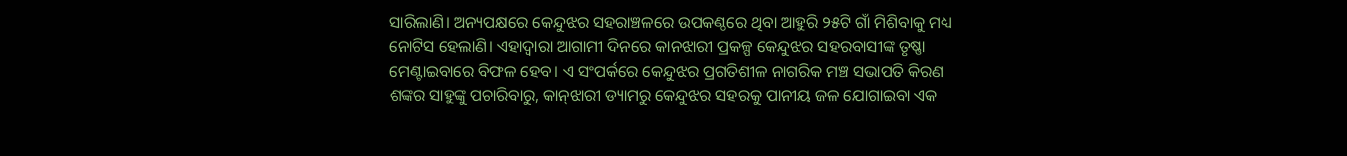ସାରିଲାଣି। ଅନ୍ୟପକ୍ଷରେ କେନ୍ଦୁଝର ସହରାଞ୍ଚଳରେ ଉପକଣ୍ଠରେ ଥିବା ଆହୁରି ୨୫ଟି ଗାଁ ମିଶିବାକୁ ମଧ୍ୟ ନୋଟିସ‌ ହେଲାଣି। ଏହାଦ୍ବାରା ଆଗାମୀ ଦିନରେ କାନଝାରୀ ପ୍ରକଳ୍ପ କେନ୍ଦୁଝର ସହରବାସୀଙ୍କ ତୃଷ୍ଣା ମେ‌ଣ୍ଟାଇବାରେ ବିଫଳ ହେବ। ଏ ସଂପର୍କରେ କେନ୍ଦୁଝର ପ୍ରଗତିଶୀଳ ନାଗରିକ ମଞ୍ଚ ସଭାପତି କିରଣ ଶଙ୍କର ସାହୁଙ୍କୁ ପଚାରିବାରୁ, କାନ୍‌ଝାରୀ ଡ୍ୟାମରୁ କେନ୍ଦୁଝର ସହରକୁ ପାନୀୟ ଜଳ ଯୋଗାଇବା ଏକ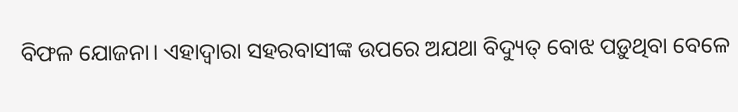ବିଫଳ ଯୋଜନା। ଏହାଦ୍ବାରା ସହରବାସୀଙ୍କ ଉପରେ ଅଯଥା ବିଦ୍ୟୁତ୍‌ ‌ବ‌ୋଝ ପଡ଼ୁଥିବା ବେଳେ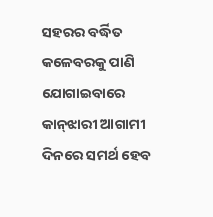ସହରର ବର୍ଦ୍ଧିତ କଳେବରକୁ ପାଣି ଯୋଗାଇବାରେ କାନ୍‌ଝାରୀ ଆଗାମୀ ଦିନରେ ସମର୍ଥ ହେବ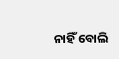ନାହିଁ ବୋଲି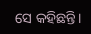ସେ କହିଛନ୍ତି।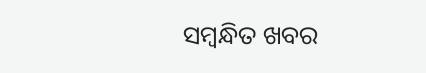ସମ୍ବନ୍ଧିତ ଖବର